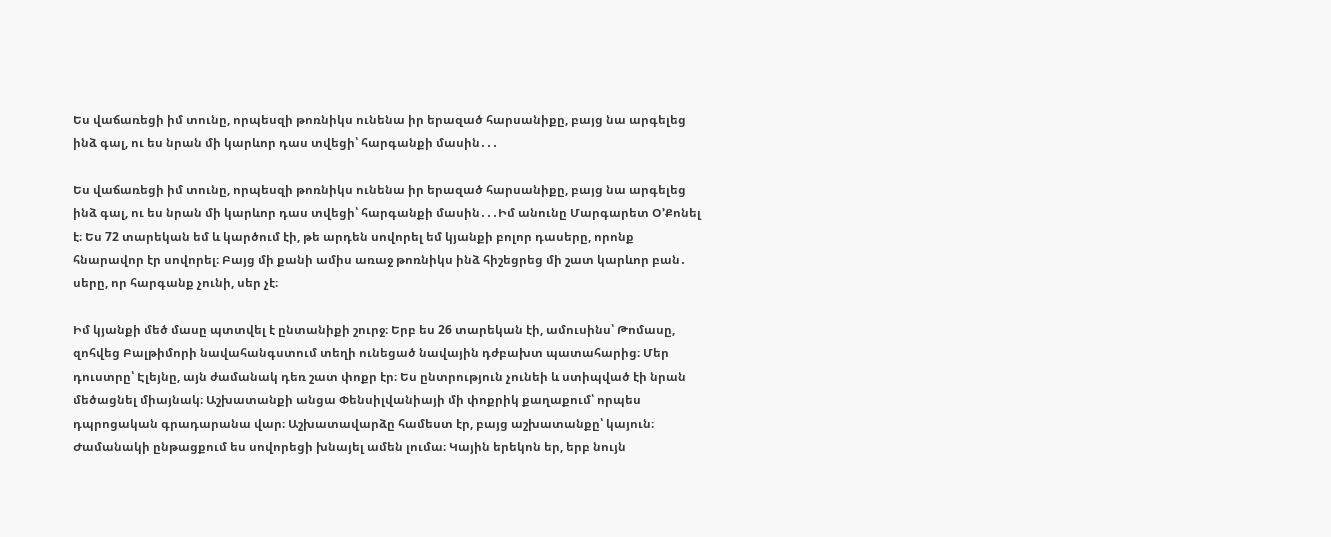Ես վաճառեցի իմ տունը, որպեսզի թոռնիկս ունենա իր երազած հարսանիքը, բայց նա արգելեց ինձ գալ, ու ես նրան մի կարևոր դաս տվեցի՝ հարգանքի մասին․․․

Ես վաճառեցի իմ տունը, որպեսզի թոռնիկս ունենա իր երազած հարսանիքը, բայց նա արգելեց ինձ գալ, ու ես նրան մի կարևոր դաս տվեցի՝ հարգանքի մասին․․․Իմ անունը Մարգարետ Օ’Քոնել է։ Ես 72 տարեկան եմ և կարծում էի, թե արդեն սովորել եմ կյանքի բոլոր դասերը, որոնք հնարավոր էր սովորել։ Բայց մի քանի ամիս առաջ թոռնիկս ինձ հիշեցրեց մի շատ կարևոր բան․ սերը, որ հարգանք չունի, սեր չէ։

Իմ կյանքի մեծ մասը պտտվել է ընտանիքի շուրջ։ Երբ ես 26 տարեկան էի, ամուսինս՝ Թոմասը, զոհվեց Բալթիմորի նավահանգստում տեղի ունեցած նավային դժբախտ պատահարից։ Մեր դուստրը՝ Էլեյնը, այն ժամանակ դեռ շատ փոքր էր։ Ես ընտրություն չունեի և ստիպված էի նրան մեծացնել միայնակ։ Աշխատանքի անցա Փենսիլվանիայի մի փոքրիկ քաղաքում՝ որպես դպրոցական գրադարանա վար։ Աշխատավարձը համեստ էր, բայց աշխատանքը՝ կայուն։ Ժամանակի ընթացքում ես սովորեցի խնայել ամեն լումա։ Կային երեկոն եր, երբ նույն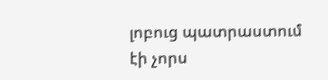լոբուց պատրաստում էի չորս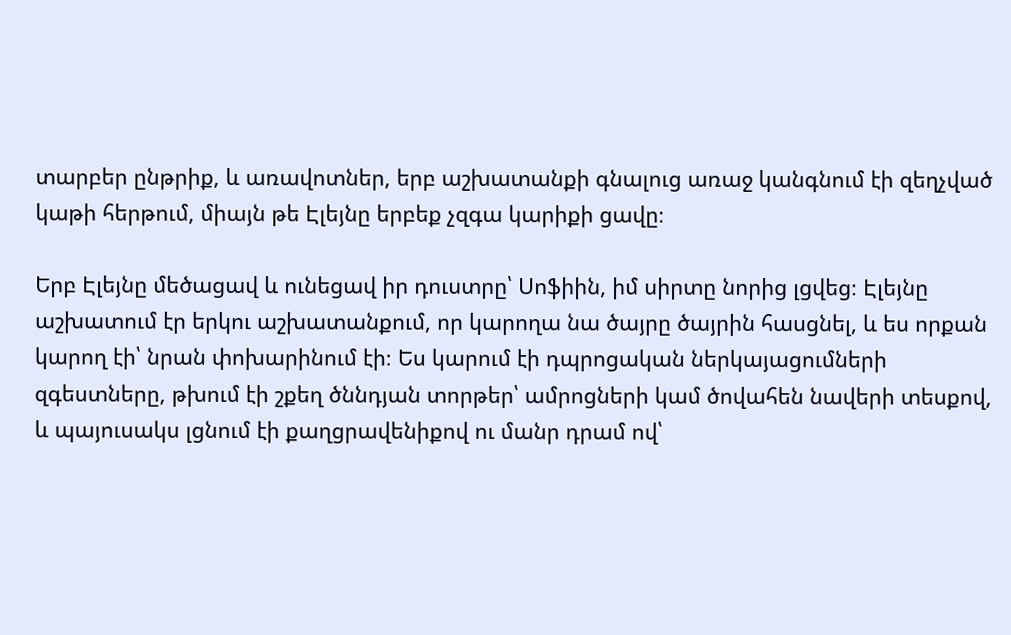տարբեր ընթրիք, և առավոտներ, երբ աշխատանքի գնալուց առաջ կանգնում էի զեղչված կաթի հերթում, միայն թե Էլեյնը երբեք չզգա կարիքի ցավը։

Երբ Էլեյնը մեծացավ և ունեցավ իր դուստրը՝ Սոֆիին, իմ սիրտը նորից լցվեց։ Էլեյնը աշխատում էր երկու աշխատանքում, որ կարողա նա ծայրը ծայրին հասցնել, և ես որքան կարող էի՝ նրան փոխարինում էի։ Ես կարում էի դպրոցական ներկայացումների զգեստները, թխում էի շքեղ ծննդյան տորթեր՝ ամրոցների կամ ծովահեն նավերի տեսքով, և պայուսակս լցնում էի քաղցրավենիքով ու մանր դրամ ով՝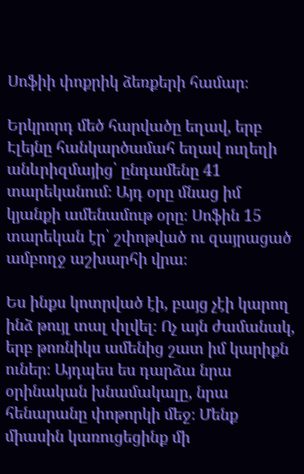Սոֆիի փոքրիկ ձեռքերի համար։

Երկրորդ մեծ հարվածը եղավ, երբ Էլեյնը հանկարծամահ եղավ ուղեղի անևրիզմայից՝ ընդամենը 41 տարեկանում։ Այդ օրը մնաց իմ կյանքի ամենամութ օրը։ Սոֆին 15 տարեկան էր՝ շփոթված ու զայրացած ամբողջ աշխարհի վրա։

Ես ինքս կոտրված էի, բայց չէի կարող ինձ թույլ տալ փլվել։ Ոչ այն ժամանակ, երբ թոռնիկս ամենից շատ իմ կարիքն ուներ։ Այդպես ես դարձա նրա օրինական խնամակալը, նրա հենարանը փոթորկի մեջ։ Մենք միասին կառուցեցինք մի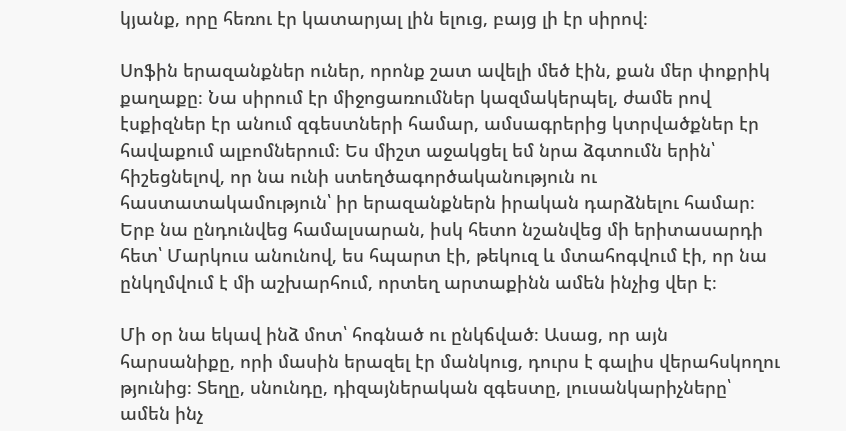կյանք, որը հեռու էր կատարյալ լին ելուց, բայց լի էր սիրով։

Սոֆին երազանքներ ուներ, որոնք շատ ավելի մեծ էին, քան մեր փոքրիկ քաղաքը։ Նա սիրում էր միջոցառումներ կազմակերպել, ժամե րով էսքիզներ էր անում զգեստների համար, ամսագրերից կտրվածքներ էր հավաքում ալբոմներում։ Ես միշտ աջակցել եմ նրա ձգտումն երին՝ հիշեցնելով, որ նա ունի ստեղծագործականություն ու հաստատակամություն՝ իր երազանքներն իրական դարձնելու համար։ Երբ նա ընդունվեց համալսարան, իսկ հետո նշանվեց մի երիտասարդի հետ՝ Մարկուս անունով, ես հպարտ էի, թեկուզ և մտահոգվում էի, որ նա ընկղմվում է մի աշխարհում, որտեղ արտաքինն ամեն ինչից վեր է։

Մի օր նա եկավ ինձ մոտ՝ հոգնած ու ընկճված։ Ասաց, որ այն հարսանիքը, որի մասին երազել էր մանկուց, դուրս է գալիս վերահսկողու թյունից։ Տեղը, սնունդը, դիզայներական զգեստը, լուսանկարիչները՝ ամեն ինչ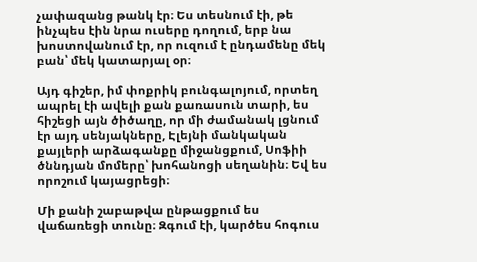չափազանց թանկ էր։ Ես տեսնում էի, թե ինչպես էին նրա ուսերը դողում, երբ նա խոստովանում էր, որ ուզում է ընդամենը մեկ բան՝ մեկ կատարյալ օր։

Այդ գիշեր, իմ փոքրիկ բունգալոյում, որտեղ ապրել էի ավելի քան քառասուն տարի, ես հիշեցի այն ծիծաղը, որ մի ժամանակ լցնում էր այդ սենյակները, Էլեյնի մանկական քայլերի արձագանքը միջանցքում, Սոֆիի ծննդյան մոմերը՝ խոհանոցի սեղանին։ Եվ ես որոշում կայացրեցի։

Մի քանի շաբաթվա ընթացքում ես վաճառեցի տունը։ Զգում էի, կարծես հոգուս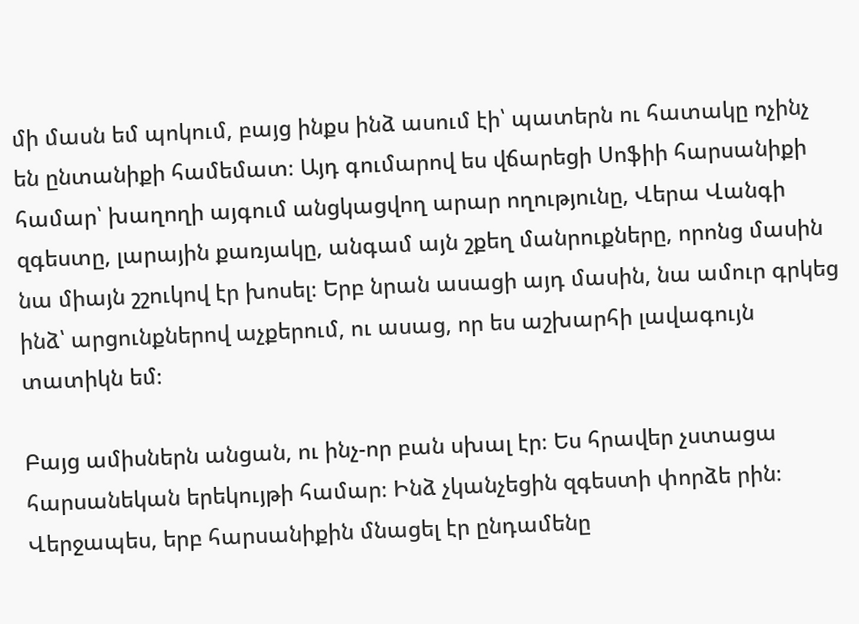մի մասն եմ պոկում, բայց ինքս ինձ ասում էի՝ պատերն ու հատակը ոչինչ են ընտանիքի համեմատ։ Այդ գումարով ես վճարեցի Սոֆիի հարսանիքի համար՝ խաղողի այգում անցկացվող արար ողությունը, Վերա Վանգի զգեստը, լարային քառյակը, անգամ այն շքեղ մանրուքները, որոնց մասին նա միայն շշուկով էր խոսել։ Երբ նրան ասացի այդ մասին, նա ամուր գրկեց ինձ՝ արցունքներով աչքերում, ու ասաց, որ ես աշխարհի լավագույն տատիկն եմ։

Բայց ամիսներն անցան, ու ինչ-որ բան սխալ էր։ Ես հրավեր չստացա հարսանեկան երեկույթի համար։ Ինձ չկանչեցին զգեստի փորձե րին։ Վերջապես, երբ հարսանիքին մնացել էր ընդամենը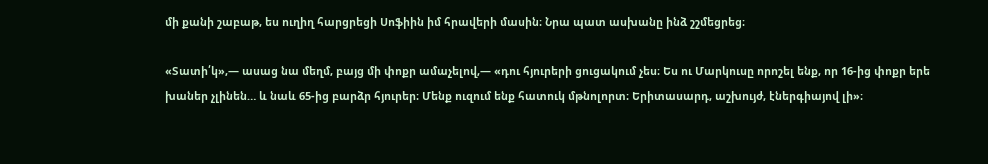մի քանի շաբաթ, ես ուղիղ հարցրեցի Սոֆիին իմ հրավերի մասին։ Նրա պատ ասխանը ինձ շշմեցրեց։

«Տատի՛կ»,— ասաց նա մեղմ, բայց մի փոքր ամաչելով,— «դու հյուրերի ցուցակում չես։ Ես ու Մարկուսը որոշել ենք, որ 16-ից փոքր երե խաներ չլինեն… և նաև 65-ից բարձր հյուրեր։ Մենք ուզում ենք հատուկ մթնոլորտ։ Երիտասարդ, աշխույժ, էներգիայով լի»։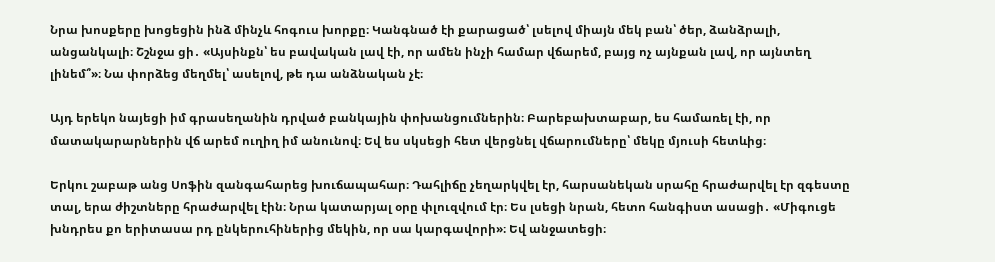Նրա խոսքերը խոցեցին ինձ մինչև հոգուս խորքը։ Կանգնած էի քարացած՝ լսելով միայն մեկ բան՝ ծեր, ձանձրալի, անցանկալի։ Շշնջա ցի․ «Այսինքն՝ ես բավական լավ էի, որ ամեն ինչի համար վճարեմ, բայց ոչ այնքան լավ, որ այնտեղ լինեմ՞»։ Նա փորձեց մեղմել՝ ասելով, թե դա անձնական չէ։

Այդ երեկո նայեցի իմ գրասեղանին դրված բանկային փոխանցումներին։ Բարեբախտաբար, ես համառել էի, որ մատակարարներին վճ արեմ ուղիղ իմ անունով։ Եվ ես սկսեցի հետ վերցնել վճարումները՝ մեկը մյուսի հետևից։

Երկու շաբաթ անց Սոֆին զանգահարեց խուճապահար։ Դահլիճը չեղարկվել էր, հարսանեկան սրահը հրաժարվել էր զգեստը տալ, երա ժիշտները հրաժարվել էին։ Նրա կատարյալ օրը փլուզվում էր։ Ես լսեցի նրան, հետո հանգիստ ասացի․ «Միգուցե խնդրես քո երիտասա րդ ընկերուհիներից մեկին, որ սա կարգավորի»։ Եվ անջատեցի։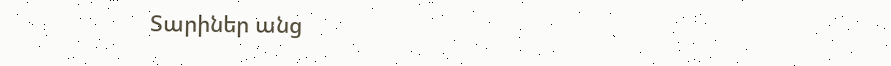Տարիներ անց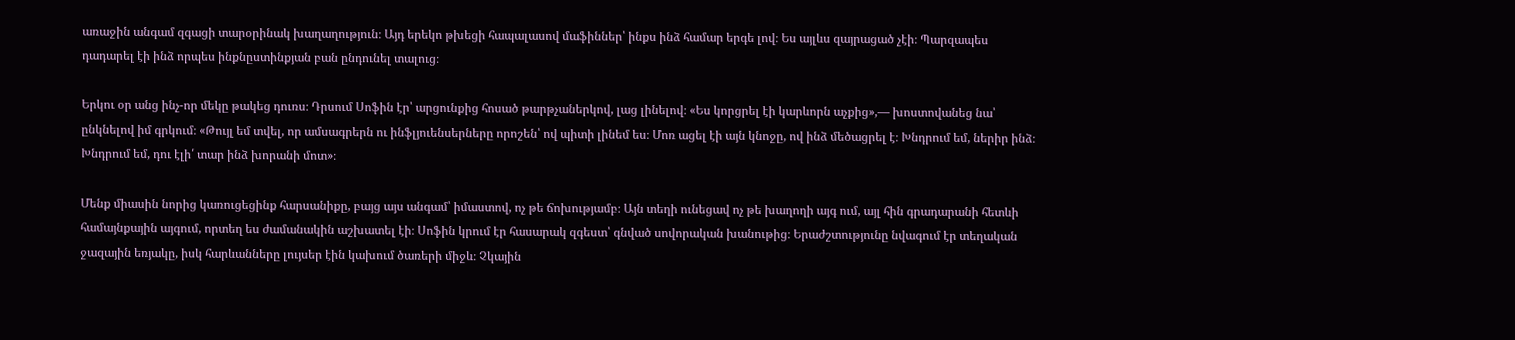առաջին անգամ զգացի տարօրինակ խաղաղություն։ Այդ երեկո թխեցի հապալասով մաֆիններ՝ ինքս ինձ համար երգե լով։ Ես այլևս զայրացած չէի։ Պարզապես դադարել էի ինձ որպես ինքնըստինքյան բան ընդունել տալուց։

Երկու օր անց ինչ-որ մեկը թակեց դուռս։ Դրսում Սոֆին էր՝ արցունքից հոսած թարթչաներկով, լաց լինելով։ «Ես կորցրել էի կարևորն աչքից»,— խոստովանեց նա՝ ընկնելով իմ գրկում։ «Թույլ եմ տվել, որ ամսագրերն ու ինֆլյուենսերները որոշեն՝ ով պիտի լինեմ ես։ Մոռ ացել էի այն կնոջը, ով ինձ մեծացրել է։ Խնդրում եմ, ներիր ինձ։ Խնդրում եմ, դու էլի՛ տար ինձ խորանի մոտ»։

Մենք միասին նորից կառուցեցինք հարսանիքը, բայց այս անգամ՝ իմաստով, ոչ թե ճոխությամբ։ Այն տեղի ունեցավ ոչ թե խաղողի այգ ում, այլ հին գրադարանի հետևի համայնքային այգում, որտեղ ես ժամանակին աշխատել էի։ Սոֆին կրում էր հասարակ զգեստ՝ գնված սովորական խանութից։ Երաժշտությունը նվագում էր տեղական ջազային եռյակը, իսկ հարևանները լույսեր էին կախում ծառերի միջև։ Չկային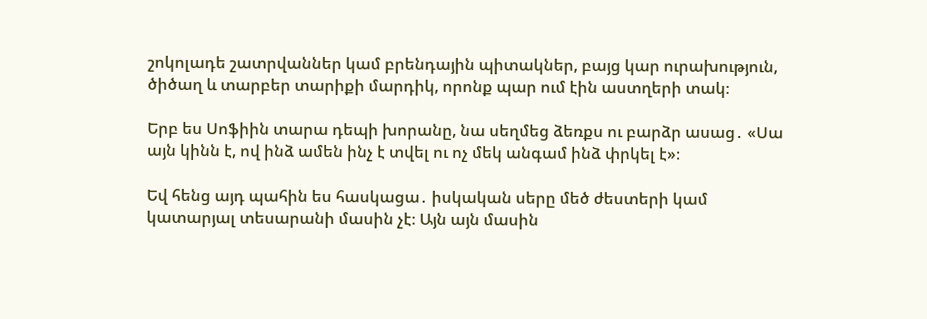շոկոլադե շատրվաններ կամ բրենդային պիտակներ, բայց կար ուրախություն, ծիծաղ և տարբեր տարիքի մարդիկ, որոնք պար ում էին աստղերի տակ։

Երբ ես Սոֆիին տարա դեպի խորանը, նա սեղմեց ձեռքս ու բարձր ասաց․ «Սա այն կինն է, ով ինձ ամեն ինչ է տվել ու ոչ մեկ անգամ ինձ փրկել է»։

Եվ հենց այդ պահին ես հասկացա․ իսկական սերը մեծ ժեստերի կամ կատարյալ տեսարանի մասին չէ։ Այն այն մասին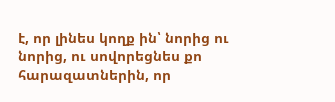է, որ լինես կողք ին՝ նորից ու նորից, ու սովորեցնես քո հարազատներին, որ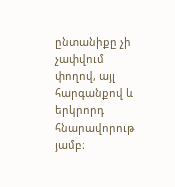ընտանիքը չի չափվում փողով, այլ հարգանքով և երկրորդ հնարավորութ յամբ։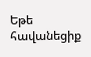Եթե հավանեցիք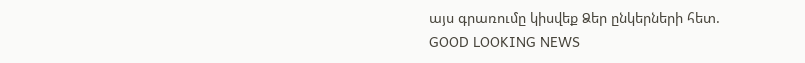այս գրառումը կիսվեք Ձեր ընկերների հետ.
GOOD LOOKING NEWS